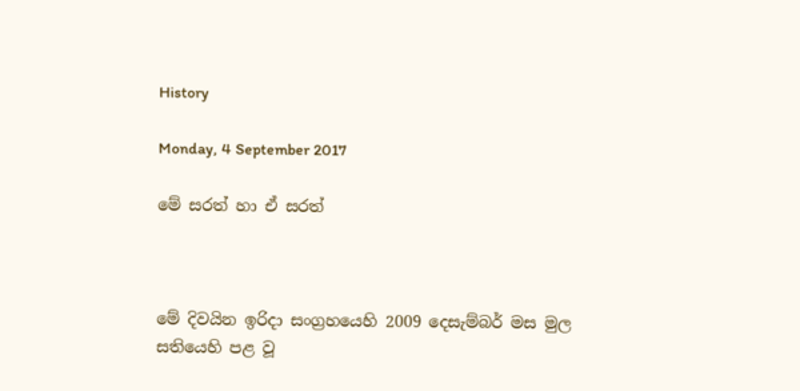History

Monday, 4 September 2017

මේ සරත් හා ඒ සරත්



මේ දිවයින ඉරිදා සංග්‍රහයෙහි 2009 දෙසැම්බර් මස මුල සතියෙහි පළ වූ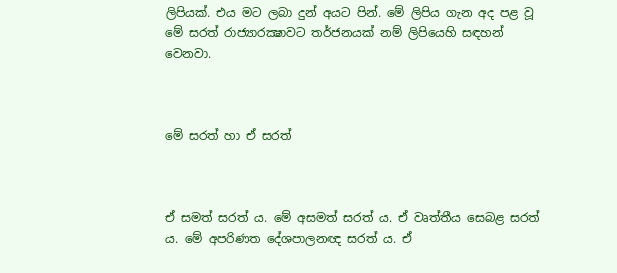ලිපියක්. එය මට ලබා දුන් අයට පින්. මේ ලිපිය ගැන අද පළ වූ   මේ සරත් රාජ්‍යාරක්‍ෂාවට තර්ජනයක් නම් ලිපියෙහි සඳහන් වෙනවා.



මේ සරත් හා ඒ සරත්



ඒ සමත් සරත් ය. මේ අසමත් සරත් ය. ඒ වෘත්තීය සෙබළ සරත් ය. මේ අපරිණත දේශපාලනඥ සරත් ය. ඒ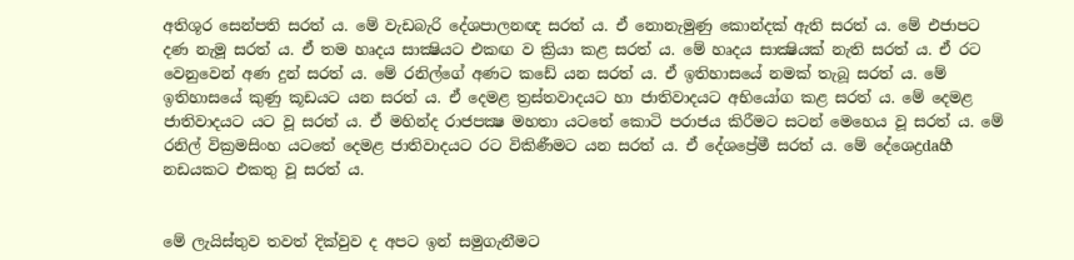අතිශූර සෙන්පති සරත් ය. මේ වැඩබැරි දේශපාලනඥ සරත් ය. ඒ නොනැමුණු කොන්දක්‌ ඇති සරත් ය. මේ එජාපට දණ නැමූ සරත් ය. ඒ තම හෘදය සාක්‍ෂියට එකඟ ව ක්‍රියා කළ සරත් ය. මේ හෘදය සාක්‍ෂියක්‌ නැති සරත් ය. ඒ රට වෙනුවෙන් අණ දුන් සරත් ය. මේ රනිල්ගේ අණට කඩේ යන සරත් ය. ඒ ඉතිහාසයේ නමක්‌ තැබූ සරත් ය. මේ ඉතිහාසයේ කුණු කූඩයට යන සරත් ය. ඒ දෙමළ ත්‍රස්‌තවාදයට හා ජාතිවාදයට අභියෝග කළ සරත් ය. මේ දෙමළ ජාතිවාදයට යට වූ සරත් ය. ඒ මහින්ද රාජපක්‍ෂ මහතා යටතේ කොටි පරාජය කිරීමට සටන් මෙහෙය වූ සරත් ය. මේ රනිල් වික්‍රමසිංහ යටතේ දෙමළ ජාතිවාදයට රට විකිණීමට යන සරත් ය. ඒ දේශප්‍රේමී සරත් ය. මේ දේශෙද්‍රdaහී නඩයකට එකතු වූ සරත් ය.


මේ ලැයිස්‌තුව තවත් දික්‌වුව ද අපට ඉන් සමුගැනීමට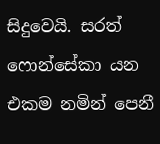සිදුවෙයි. සරත් ෆොන්සේකා යන එකම නමින් පෙනී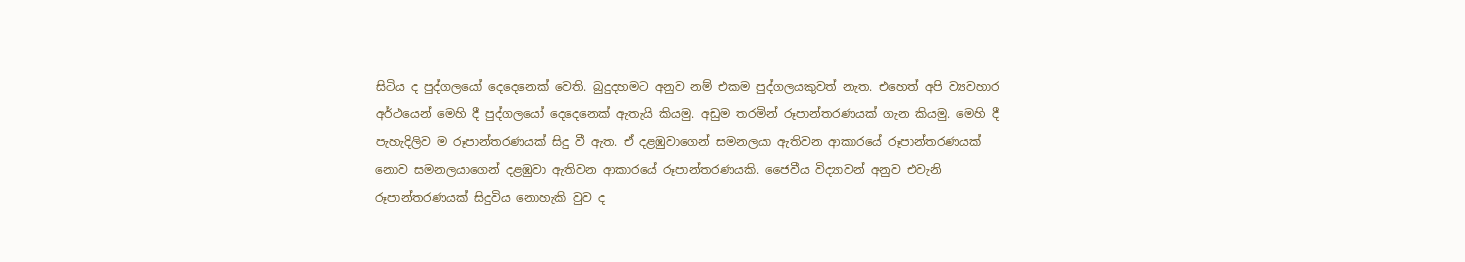සිටිය ද පුද්ගලයෝ දෙදෙනෙක්‌ වෙති. බුදුදහමට අනුව නම් එකම පුද්ගලයකුවත් නැත. එහෙත් අපි ව්‍යවහාර අර්ථයෙන් මෙහි දී පුද්ගලයෝ දෙදෙනෙක්‌ ඇතැයි කියමු. අඩුම තරමින් රූපාන්තරණයක්‌ ගැන කියමු. මෙහි දී පැහැදිලිව ම රූපාන්තරණයක්‌ සිදු වී ඇත. ඒ දළඹුවාගෙන් සමනලයා ඇතිවන ආකාරයේ රූපාන්තරණයක්‌ නොව සමනලයාගෙන් දළඹුවා ඇතිවන ආකාරයේ රූපාන්තරණයකි. ජෛවීය විද්‍යාවන් අනුව එවැනි රූපාන්තරණයක්‌ සිදුවිය නොහැකි වුව ද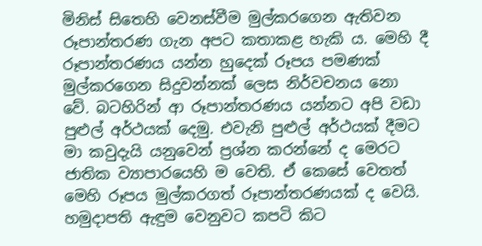මිනිස්‌ සිතෙහි වෙනස්‌වීම මුල්කරගෙන ඇතිවන රූපාන්තරණ ගැන අපට කතාකළ හැකි ය. මෙහි දී රූපාන්තරණය යන්න හුදෙක්‌ රූපය පමණක්‌ මුල්කරගෙන සිදුවන්නක්‌ ලෙස නිර්වචනය නො වේ. බටහිරින් ආ රූපාන්තරණය යන්නට අපි වඩා පුළුල් අර්ථයක්‌ දෙමු. එවැනි පුළුල් අර්ථයක්‌ දීමට මා කවුදැයි යනුවෙන් ප්‍රශ්න කරන්නේ ද මෙරට ජාතික ව්‍යාපාරයෙහි ම වෙති. ඒ කෙසේ වෙතත් මෙහි රූපය මුල්කරගත් රූපාන්තරණයක්‌ ද වෙයි. හමුදාපති ඇඳුම වෙනුවට කපටි කිට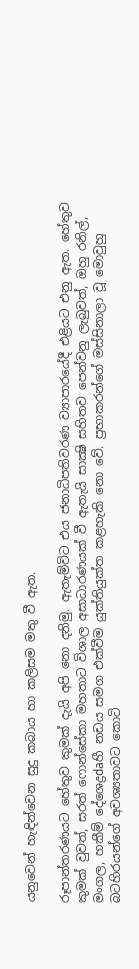යනුවෙන් හැඳින්වෙන සුදු කබාය හා කලිසම මතු වී ඇත.

රූපාන්තරණයට හේතුව කුමක්‌ දැයි අපි නො දනිමු. ඇතැම්විට එය ජනාධිපතිවරණ ව්‍යාපාරයේදී එළියට එනු ඇත. හේතුව කුමක්‌ වුවත්, සරත් ෆොන්සේකා මහතාට විශාල අසාධාරණයක්‌ වී ඇතැයි සාක්‍ෂි සහිතව පෙන්වනු ලැබුවත්, ඔහු රනිල්, මංගල, හකීම් දේශෙද්‍රdaහී නඩය සමග එක්‌වීම යුක්‌තියුක්‌ත කළහැකි නො වේ. ප්‍රභාකරන්ගේ මස්‌සිනාලා වූ මොවුහු බටහිරයන්ගේ අවශ්‍යතාවට කොටි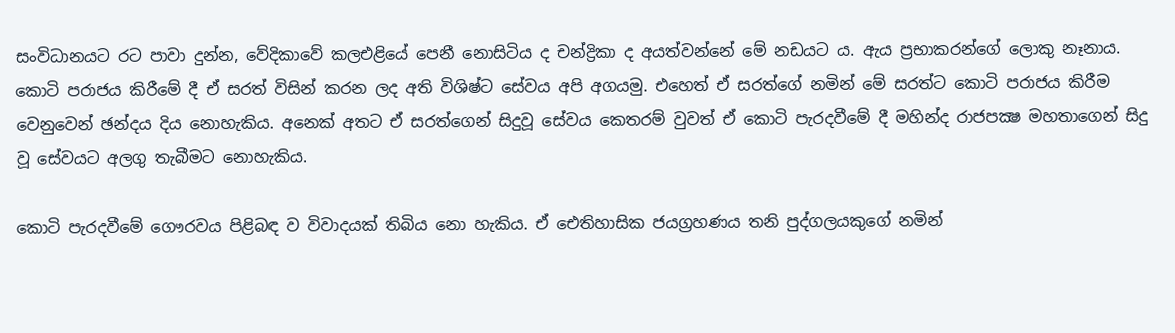සංවිධානයට රට පාවා දුන්න, වේදිකාවේ කලඑළියේ පෙනී නොසිටිය ද චන්ද්‍රිකා ද අයත්වන්නේ මේ නඩයට ය. ඇය ප්‍රභාකරන්ගේ ලොකු නෑනාය. කොටි පරාජය කිරීමේ දී ඒ සරත් විසින් කරන ලද අති විශිෂ්ට සේවය අපි අගයමු. එහෙත් ඒ සරත්ගේ නමින් මේ සරත්ට කොටි පරාජය කිරීම වෙනුවෙන් ඡන්දය දිය නොහැකිය. අනෙක්‌ අතට ඒ සරත්ගෙන් සිදුවූ සේවය කෙතරම් වුවත් ඒ කොටි පැරදවීමේ දී මහින්ද රාජපක්‍ෂ මහතාගෙන් සිදු වූ සේවයට අලගු තැබීමට නොහැකිය.

කොටි පැරදවීමේ ගෞරවය පිළිබඳ ව විවාදයක්‌ තිබිය නො හැකිය. ඒ ඓතිහාසික ජයග්‍රහණය තනි පුද්ගලයකුගේ නමින්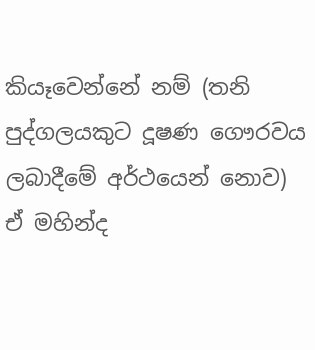කියෑවෙන්නේ නම් (තනි පුද්ගලයකුට දූෂණ ගෞරවය ලබාදීමේ අර්ථයෙන් නොව) ඒ මහින්ද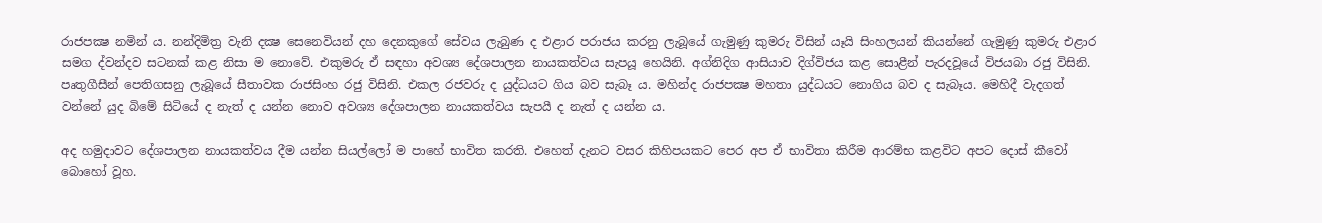රාජපක්‍ෂ නමින් ය. නන්දිමිත්‍ර වැනි දක්‍ෂ සෙනෙවියන් දහ දෙනකුගේ සේවය ලැබුණ ද එළාර පරාජය කරනු ලැබූයේ ගැමුණු කුමරු විසින් යෑයි සිංහලයන් කියන්නේ ගැමුණු කුමරු එළාර සමග ද්වන්දව සටනක්‌ කළ නිසා ම නොවේ. එකුමරු ඒ සඳහා අවශ්‍ය දේශපාලන නායකත්වය සැපයූ හෙයිනි. අග්නිදිග ආසියාව දිග්විජය කළ සොළීන් පැරදවූයේ විජයබා රජු විසිනි. පෘතුගීසීන් පෙතිගසනු ලැබූයේ සීතාවක රාජසිංහ රජු විසිනි. එකල රජවරු ද යුද්ධයට ගිය බව සැබෑ ය. මහින්ද රාජපක්‍ෂ මහතා යුද්ධයට නොගිය බව ද සැබෑය. මෙහිදී වැදගත් වන්නේ යුද බිමේ සිටියේ ද නැත් ද යන්න නොව අවශ්‍ය දේශපාලන නායකත්වය සැපයී ද නැත් ද යන්න ය.

අද හමුදාවට දේශපාලන නායකත්වය දීම යන්න සියල්ලෝ ම පාහේ භාවිත කරති. එහෙත් දැනට වසර කිහිපයකට පෙර අප ඒ භාවිතා කිරීම ආරම්භ කළවිට අපට දොස්‌ කීවෝ බොහෝ වූහ.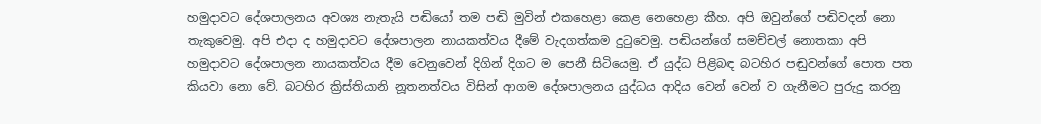හමුදාවට දේශපාලනය අවශ්‍ය නැතැයි පඬියෝ තම පඬි මුවින් එකහෙළා කෙළ නෙහෙළා කීහ. අපි ඔවුන්ගේ පඬිවදන් නො තැකුවෙමු. අපි එදා ද හමුදාවට දේශපාලන නායකත්වය දීමේ වැදගත්කම දුටුවෙමු. පඬියන්ගේ සමච්චල් නොතකා අපි හමුදාවට දේශපාලන නායකත්වය දීම වෙනුවෙන් දිගින් දිගට ම පෙනී සිටියෙමු. ඒ යුද්ධ පිළිබඳ බටහිර පඬුවන්ගේ පොත පත කියවා නො වේ. බටහිර ක්‍රිස්‌තියානි නූතනත්වය විසින් ආගම දේශපාලනය යුද්ධය ආදිය වෙන් වෙන් ව ගැනීමට පුරුදු කරනු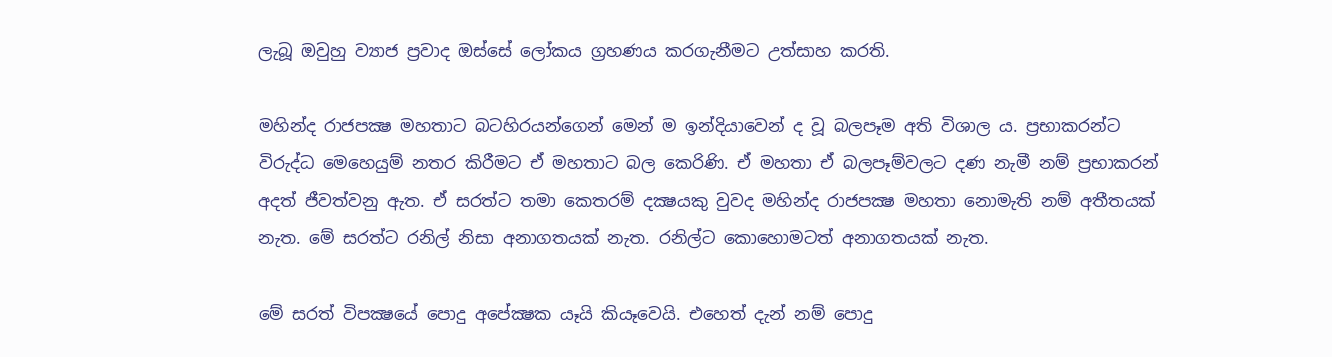ලැබූ ඔවුහු ව්‍යාජ ප්‍රවාද ඔස්‌සේ ලෝකය ග්‍රහණය කරගැනීමට උත්සාහ කරති.

මහින්ද රාජපක්‍ෂ මහතාට බටහිරයන්ගෙන් මෙන් ම ඉන්දියාවෙන් ද වූ බලපෑම අති විශාල ය. ප්‍රභාකරන්ට විරුද්ධ මෙහෙයුම් නතර කිරීමට ඒ මහතාට බල කෙරිණි. ඒ මහතා ඒ බලපෑම්වලට දණ නැමී නම් ප්‍රභාකරන් අදත් ජීවත්වනු ඇත. ඒ සරත්ට තමා කෙතරම් දක්‍ෂයකු වුවද මහින්ද රාජපක්‍ෂ මහතා නොමැති නම් අතීතයක්‌ නැත. මේ සරත්ට රනිල් නිසා අනාගතයක්‌ නැත. රනිල්ට කොහොමටත් අනාගතයක්‌ නැත.

මේ සරත් විපක්‍ෂයේ පොදු අපේක්‍ෂක යෑයි කියෑවෙයි. එහෙත් දැන් නම් පොදු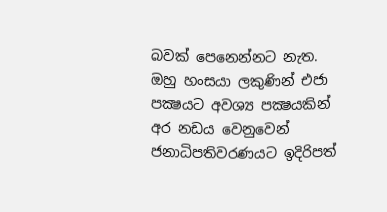බවක්‌ පෙනෙන්නට නැත. ඔහු හංසයා ලකුණින් එජා පක්‍ෂයට අවශ්‍ය පක්‍ෂයකින් අර නඩය වෙනුවෙන් ජනාධිපතිවරණයට ඉදිරිපත්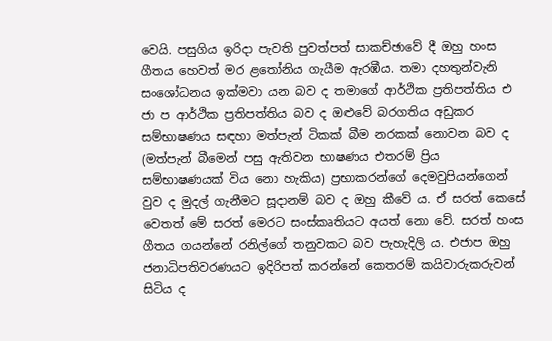වෙයි. පසුගිය ඉරිදා පැවති පුවත්පත් සාකච්ඡාවේ දී ඔහු හංස ගීතය හෙවත් මර ළතෝනිය ගැයීම ඇරඹීය. තමා දහතුන්වැනි සංශෝධනය ඉක්‌මවා යන බව ද තමාගේ ආර්ථික ප්‍රතිපත්තිය එ ජා ප ආර්ථික ප්‍රතිපත්තිය බව ද ඔළුවේ බරගතිය අඩුකර සම්භාෂණය සඳහා මත්පැන් ටිකක්‌ බීම නරකක්‌ නොවන බව ද (මත්පැන් බීමෙන් පසු ඇතිවන භාෂණය එතරම් ප්‍රිය සම්භාෂණයක්‌ විය නො හැකිය) ප්‍රභාකරන්ගේ දෙමවුපියන්ගෙන් වුව ද මුදල් ගැනීමට සූදානම් බව ද ඔහු කීවේ ය. ඒ සරත් කෙසේ වෙතත් මේ සරත් මෙරට සංස්‌කෘතියට අයත් නො වේ. සරත් හංස ගීතය ගයන්නේ රනිල්ගේ තනුවකට බව පැහැදිලි ය. එජාප ඔහු ජනාධිපතිවරණයට ඉදිරිපත් කරන්නේ කෙතරම් කයිවාරුකරුවන් සිටිය ද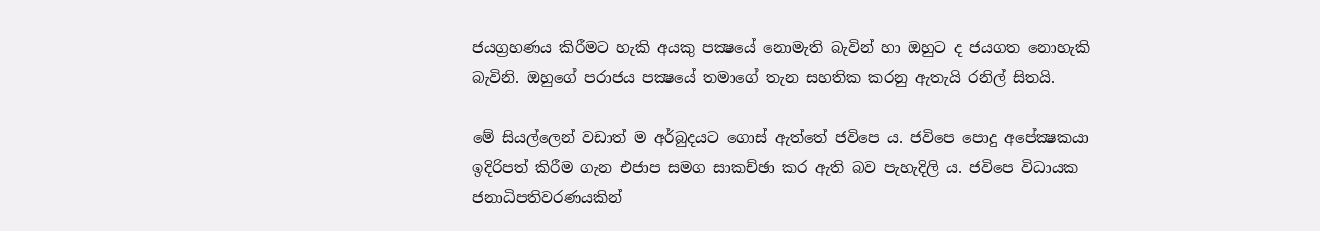ජයග්‍රහණය කිරීමට හැකි අයකු පක්‍ෂයේ නොමැති බැවින් හා ඔහුට ද ජයගත නොහැකි බැවිනි. ඔහුගේ පරාජය පක්‍ෂයේ තමාගේ තැන සහතික කරනු ඇතැයි රනිල් සිතයි.

මේ සියල්ලෙන් වඩාත් ම අර්බුදයට ගොස්‌ ඇත්තේ ජවිපෙ ය. ජවිපෙ පොදු අපේක්‍ෂකයා ඉදිරිපත් කිරීම ගැන එජාප සමග සාකච්ඡා කර ඇති බව පැහැදිලි ය. ජවිපෙ විධායක ජනාධිපතිවරණයකින්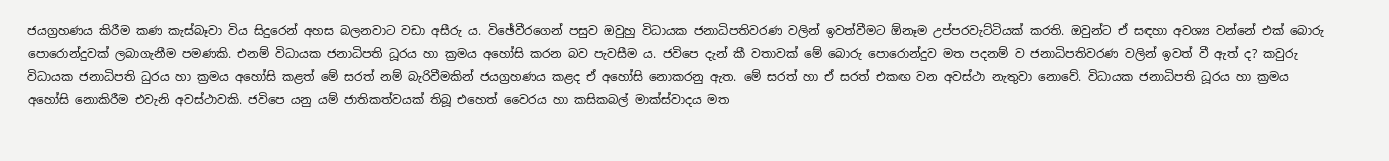ජයග්‍රහණය කිරීම කණ කැස්‌බෑවා විය සිදුරෙන් අහස බලනවාට වඩා අසීරු ය. විඡේවීරගෙන් පසුව ඔවුහු විධායක ජනාධිපතිවරණ වලින් ඉවත්වීමට ඕනෑම උප්පරවැට්‌ටියක්‌ කරති. ඔවුන්ට ඒ සඳහා අවශ්‍ය වන්නේ එක්‌ බොරු පොරොන්දුවක්‌ ලබාගැනීම පමණකි. එනම් විධායක ජනාධිපති ධූරය හා ක්‍රමය අහෝසි කරන බව පැවසීම ය. ජවිපෙ දැන් කී වතාවක්‌ මේ බොරු පොරොන්දුව මත පදනම් ව ජනාධිපතිවරණ වලින් ඉවත් වී ඇත් ද? කවුරු විධායක ජනාධිපති ධුරය හා ක්‍රමය අහෝසි කළත් මේ සරත් නම් බැරිවීමකින් ජයග්‍රහණය කළද ඒ අහෝසි නොකරනු ඇත. මේ සරත් හා ඒ සරත් එකඟ වන අවස්‌ථා නැතුවා නොවේ. විධායක ජනාධිපති ධූරය හා ක්‍රමය අහෝසි නොකිරීම එවැනි අවස්‌ථාවකි. ජවිපෙ යනු යම් ජාතිකත්වයක්‌ තිබූ එහෙත් වෛරය හා කසිකබල් මාක්‌ස්‌වාදය මත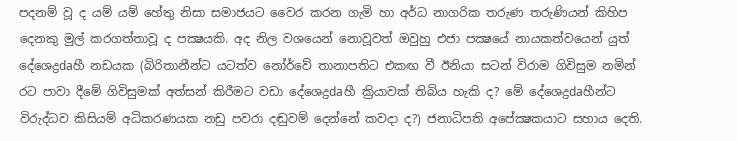පදනම් වූ ද යම් යම් හේතු නිසා සමාජයට වෛර කරන ගැමි හා අර්ධ නාගරික තරුණ තරුණියන් කිහිප දෙනකු මුල් කරගත්තාවූ ද පක්‍ෂයකි. අද නිල වශයෙන් නොවූවත් ඔවුහු එජා පක්‍ෂයේ නායකත්වයෙන් යුත් දේශෙද්‍රdaහී නඩයක (බිරිතානීන්ට යටත්ව නෝර්වේ තානාපතිට එකඟ වී ඊනියා සටන් විරාම ගිවිසුම නමින් රට පාවා දීමේ ගිවිසුමක්‌ අත්සන් කිරීමට වඩා දේශෙද්‍රdaහී ක්‍රියාවක්‌ තිබිය හැකි ද? මේ දේශෙද්‍රdaහීන්ට විරුද්ධව කිසියම් අධිකරණයක නඩු පවරා දඬුවම් දෙන්නේ කවදා ද?) ජනාධිපති අපේක්‍ෂකයාට සහාය දෙති.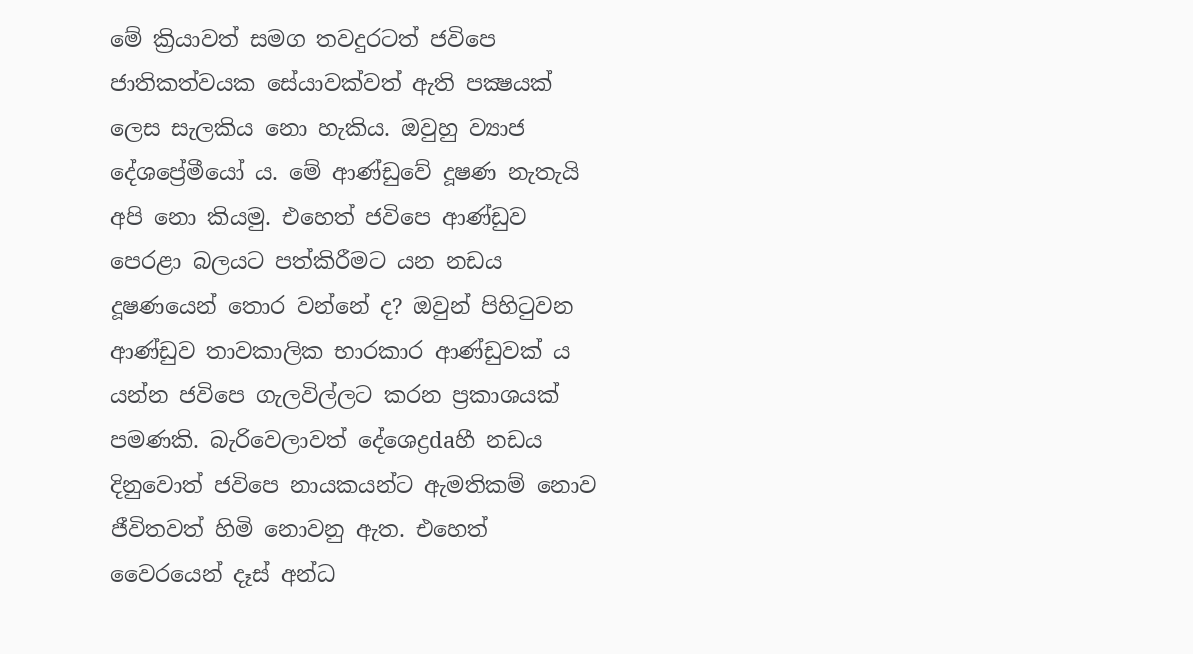මේ ක්‍රියාවත් සමග තවදුරටත් ජවිපෙ ජාතිකත්වයක සේයාවක්‌වත් ඇති පක්‍ෂයක්‌ ලෙස සැලකිය නො හැකිය. ඔවුහු ව්‍යාජ දේශප්‍රේමීයෝ ය. මේ ආණ්‌ඩුවේ දූෂණ නැතැයි අපි නො කියමු. එහෙත් ජවිපෙ ආණ්‌ඩුව පෙරළා බලයට පත්කිරීමට යන නඩය දූෂණයෙන් තොර වන්නේ ද? ඔවුන් පිහිටුවන ආණ්‌ඩුව තාවකාලික භාරකාර ආණ්‌ඩුවක්‌ ය යන්න ජවිපෙ ගැලවිල්ලට කරන ප්‍රකාශයක්‌ පමණකි. බැරිවෙලාවත් දේශෙද්‍රdaහී නඩය දිනුවොත් ජවිපෙ නායකයන්ට ඇමතිකම් නොව ජීවිතවත් හිමි නොවනු ඇත. එහෙත් වෛරයෙන් දෑස්‌ අන්ධ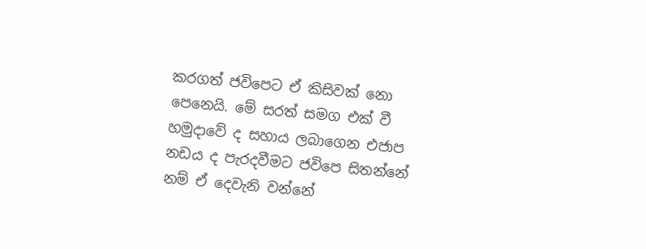කරගත් ජවිපෙට ඒ කිසිවක්‌ නො පෙනෙයි. මේ සරත් සමග එක්‌ වී හමුදාවේ ද සහාය ලබාගෙන එජාප නඩය ද පැරදවීමට ජවිපෙ සිතන්නේ නම් ඒ දෙවැනි වන්නේ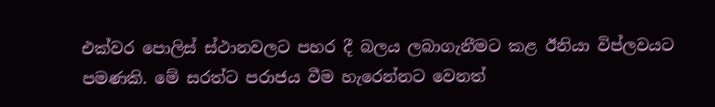එක්‌වර පොලිස්‌ ස්‌ථානවලට පහර දී බලය ලබාගැනීමට කළ ඊනියා විප්ලවයට පමණකි. මේ සරත්ට පරාජය වීම හැරෙන්නට වෙනත්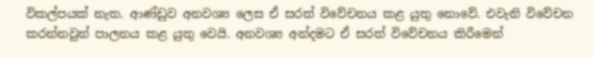විකල්පයක්‌ නැත. ආණ්‌ඩුව අනවශ්‍ය ලෙස ඒ සරත් විවේචනය කළ යුතු නොවේ. එවැනි විවේචන කරන්නවුන් පාලනය කළ යුතු වෙයි. අනවශ්‍ය අන්දමට ඒ සරත් විවේචනය කිරීමෙන්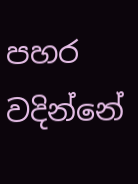පහර වදින්නේ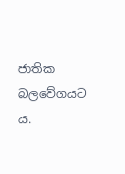ජාතික බලවේගයට ය.